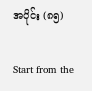အပိုင်း (၈၅)

Start from the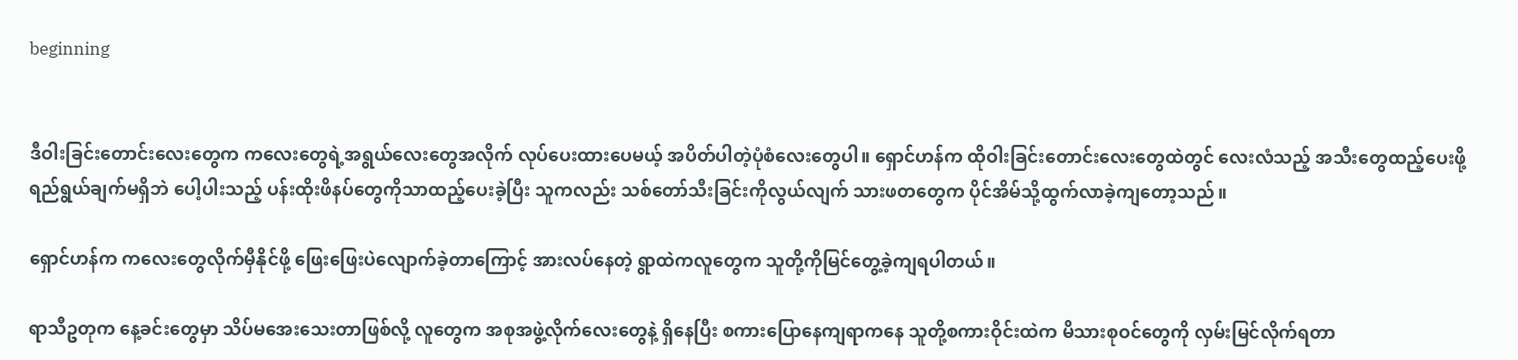beginning


ဒီဝါးခြင်းတောင်းလေးတွေက ကလေးတွေရဲ့အရွယ်လေးတွေအလိုက် လုပ်ပေးထားပေမယ့် အပိတ်ပါတဲ့ပုံစံလေးတွေပါ။ ရှောင်ဟန်က ထိုဝါးခြင်းတောင်းလေးတွေထဲတွင် လေးလံသည့် အသီးတွေထည့်ပေးဖို့ ရည်ရွယ်ချက်မရှိဘဲ ပေါ့ပါးသည့် ပန်းထိုးဖိနပ်တွေကိုသာထည့်ပေးခဲ့ပြီး သူကလည်း သစ်တော်သီးခြင်းကိုလွယ်လျက် သားဖတတွေက ပိုင်အိမ်သို့ထွက်လာခဲ့ကျတော့သည်။

ရှောင်ဟန်က ကလေးတွေလိုက်မှီနိုင်ဖို့ ဖြေးဖြေးပဲလျောက်ခဲ့တာကြောင့် အားလပ်နေတဲ့ ရွာထဲကလူတွေက သူတို့ကိုမြင်တွေ့ခဲ့ကျရပါတယ်။

ရာသီဥတုက နေ့ခင်းတွေမှာ သိပ်မအေးသေးတာဖြစ်လို့ လူတွေက အစုအဖွဲ့လိုက်လေးတွေနဲ့ ရှိနေပြီး စကားပြောနေကျရာကနေ သူတို့စကားဝိုင်းထဲက မိသားစုဝင်တွေကို လှမ်းမြင်လိုက်ရတာ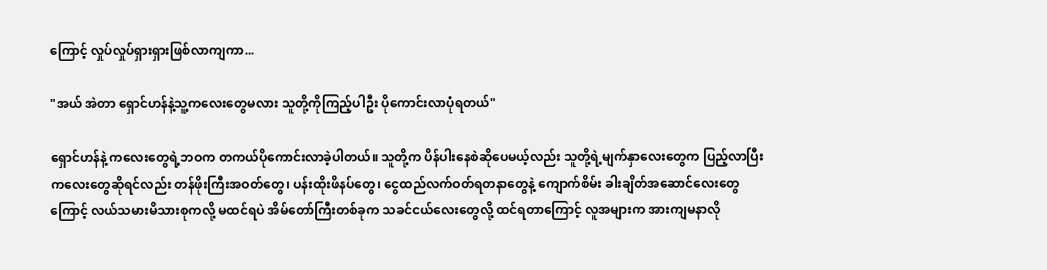ကြောင့် လှုပ်လှုပ်ရှားရှားဖြစ်လာကျကာ...

"အယ် အဲတာ ရှောင်ဟန်နဲ့သူ့ကလေးတွေမလား သူတို့ကိုကြည့်ပါဦး ပိုကောင်းလာပုံရတယ်"

ရှောင်ဟန်နဲ့ ကလေးတွေရဲ့ဘဝက တကယ်ပိုကောင်းလာခဲ့ပါတယ်။ သူတို့က ပိန်ပါးနေစဲဆိုပေမယ့်လည်း သူတို့ရဲ့မျက်နှာလေးတွေက ပြည့်လာပြီး ကလေးတွေဆိုရင်လည်း တန်ဖိုးကြီးအဝတ်တွေ၊ ပန်းထိုးဖိနပ်တွေ၊ ငွေထည်လက်ဝတ်ရတနာတွေနဲ့ ကျောက်စိမ်း ခါးချိတ်အဆောင်လေးတွေကြောင့် လယ်သမားမိသားစုကလို့ မထင်ရပဲ အိမ်တော်ကြီးတစ်ခုက သခင်ငယ်လေးတွေလို့ ထင်ရတာကြောင့် လူအများက အားကျမနာလို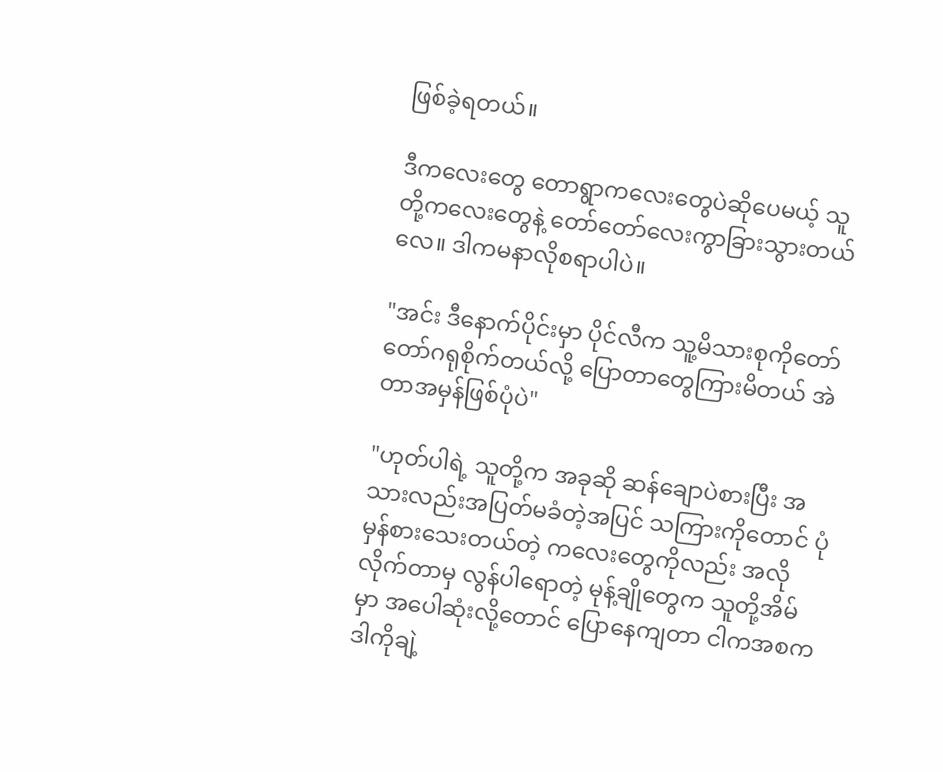ဖြစ်ခဲ့ရတယ်။

ဒီကလေးတွေ တောရွာကလေးတွေပဲဆိုပေမယ့် သူတို့ကလေးတွေနဲ့ တော်တော်လေးကွာခြားသွားတယ်လေ။ ဒါကမနာလိုစရာပါပဲ။

"အင်း ဒီနောက်ပိုင်းမှာ ပိုင်လီက သူ့မိသားစုကိုတော်တော်ဂရုစိုက်တယ်လို့ ပြောတာတွေကြားမိတယ် အဲတာအမှန်ဖြစ်ပုံပဲ"

"ဟုတ်ပါရဲ့ သူတို့က အခုဆို ဆန်ချောပဲစားပြီး အသားလည်းအပြတ်မခံတဲ့အပြင် သကြားကိုတောင် ပုံမှန်စားသေးတယ်တဲ့ ကလေးတွေကိုလည်း အလိုလိုက်တာမှ လွန်ပါရောတဲ့ မုန့်ချိုတွေက သူတို့အိမ်မှာ အပေါဆုံးလို့တောင် ပြောနေကျတာ ငါကအစက ဒါကိုချဲ့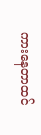ကားနေတာထင်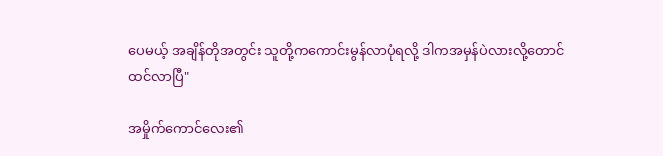ပေမယ့် အချိန်တိုအတွင်း သူတို့ကကောင်းမွန်လာပုံရလို့ ဒါကအမှန်ပဲလားလို့တောင် ထင်လာပြီ"

အမှိုက်ကောင်လေး၏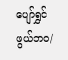ပျော်ရွှင်ဖွယ်ဘဝ/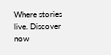Where stories live. Discover now